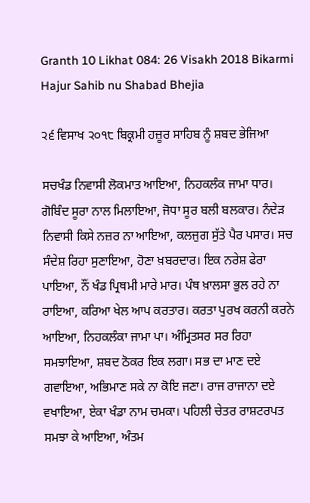Granth 10 Likhat 084: 26 Visakh 2018 Bikarmi Hajur Sahib nu Shabad Bhejia

੨੬ ਵਿਸਾਖ ੨੦੧੮ ਬਿਕ੍ਰਮੀ ਹਜ਼ੂਰ ਸਾਹਿਬ ਨੂੰ ਸ਼ਬਦ ਭੇਜਿਆ

ਸਚਖੰਡ ਨਿਵਾਸੀ ਲੋਕਮਾਤ ਆਇਆ, ਨਿਹਕਲੰਕ ਜਾਮਾ ਧਾਰ। ਗੋਬਿੰਦ ਸੂਰਾ ਨਾਲ ਮਿਲਾਇਆ, ਜੋਧਾ ਸੂਰ ਬਲੀ ਬਲਕਾਰ। ਨੰਦੇੜ ਨਿਵਾਸੀ ਕਿਸੇ ਨਜ਼ਰ ਨਾ ਆਇਆ, ਕਲਜੁਗ ਸੁੱਤੇ ਪੈਰ ਪਸਾਰ। ਸਚ ਸੰਦੇਸ਼ ਰਿਹਾ ਸੁਣਾਇਆ, ਹੋਣਾ ਖ਼ਬਰਦਾਰ। ਇਕ ਨਰੇਸ਼ ਫੇਰਾ ਪਾਇਆ, ਨੌਂ ਖੰਡ ਪ੍ਰਿਥਮੀ ਮਾਰੇ ਮਾਰ। ਪੰਥ ਖ਼ਾਲਸਾ ਭੁਲ ਰਹੇ ਨਾ ਰਾਇਆ, ਕਰਿਆ ਖੇਲ ਆਪ ਕਰਤਾਰ। ਕਰਤਾ ਪੁਰਖ ਕਰਨੀ ਕਰਨੇ ਆਇਆ, ਨਿਹਕਲੰਕਾ ਜਾਮਾ ਪਾ। ਅੰਮ੍ਰਿਤਸਰ ਸਰ ਰਿਹਾ ਸਮਝਾਇਆ, ਸ਼ਬਦ ਠੋਕਰ ਇਕ ਲਗਾ। ਸਭ ਦਾ ਮਾਣ ਦਏ ਗਵਾਇਆ, ਅਭਿਮਾਣ ਸਕੇ ਨਾ ਕੋਇ ਜਣਾ। ਰਾਜ ਰਾਜਾਨਾ ਦਏ ਵਖਾਇਆ, ਏਕਾ ਖੰਡਾ ਨਾਮ ਚਮਕਾ। ਪਹਿਲੀ ਚੇਤਰ ਰਾਸ਼ਟਰਪਤ ਸਮਝਾ ਕੇ ਆਇਆ, ਅੰਤਮ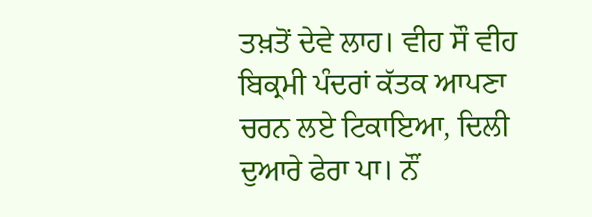ਤਖ਼ਤੋਂ ਦੇਵੇ ਲਾਹ। ਵੀਹ ਸੌ ਵੀਹ ਬਿਕ੍ਰਮੀ ਪੰਦਰਾਂ ਕੱਤਕ ਆਪਣਾ ਚਰਨ ਲਏ ਟਿਕਾਇਆ, ਦਿਲੀ ਦੁਆਰੇ ਫੇਰਾ ਪਾ। ਨੌਂ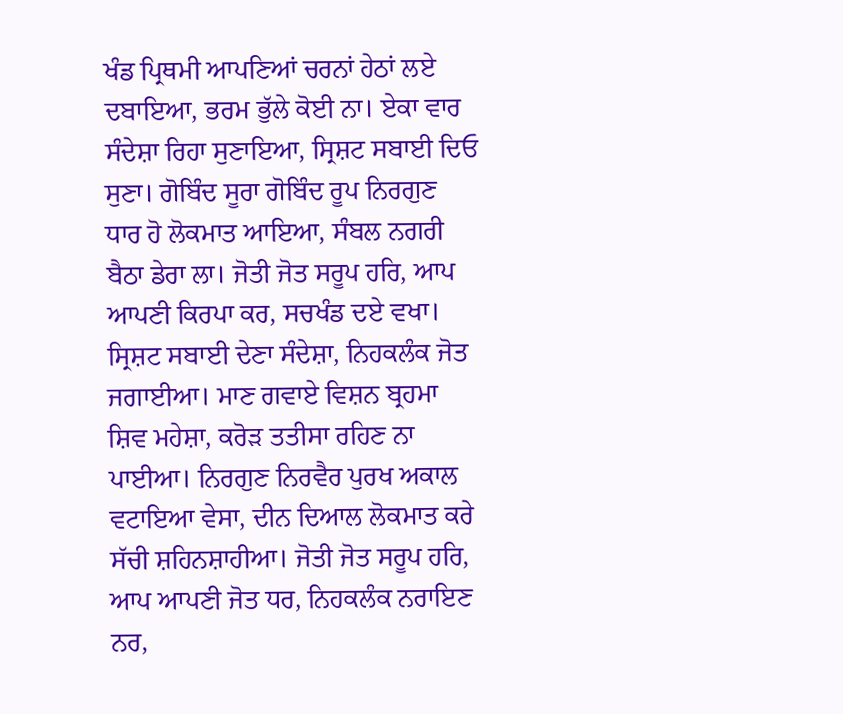ਖੰਡ ਪ੍ਰਿਥਮੀ ਆਪਣਿਆਂ ਚਰਨਾਂ ਹੇਠਾਂ ਲਏ ਦਬਾਇਆ, ਭਰਮ ਭੁੱਲੇ ਕੋਈ ਨਾ। ਏਕਾ ਵਾਰ ਸੰਦੇਸ਼ਾ ਰਿਹਾ ਸੁਣਾਇਆ, ਸ੍ਰਿਸ਼ਟ ਸਬਾਈ ਦਿਓ ਸੁਣਾ। ਗੋਬਿੰਦ ਸੂਰਾ ਗੋਬਿੰਦ ਰੂਪ ਨਿਰਗੁਣ ਧਾਰ ਹੋ ਲੋਕਮਾਤ ਆਇਆ, ਸੰਬਲ ਨਗਰੀ ਬੈਠਾ ਡੇਰਾ ਲਾ। ਜੋਤੀ ਜੋਤ ਸਰੂਪ ਹਰਿ, ਆਪ ਆਪਣੀ ਕਿਰਪਾ ਕਰ, ਸਚਖੰਡ ਦਏ ਵਖਾ। ਸ੍ਰਿਸ਼ਟ ਸਬਾਈ ਦੇਣਾ ਸੰਦੇਸ਼ਾ, ਨਿਹਕਲੰਕ ਜੋਤ ਜਗਾਈਆ। ਮਾਣ ਗਵਾਏ ਵਿਸ਼ਨ ਬ੍ਰਹਮਾ ਸ਼ਿਵ ਮਹੇਸ਼ਾ, ਕਰੋੜ ਤਤੀਸਾ ਰਹਿਣ ਨਾ ਪਾਈਆ। ਨਿਰਗੁਣ ਨਿਰਵੈਰ ਪੁਰਖ ਅਕਾਲ ਵਟਾਇਆ ਵੇਸਾ, ਦੀਨ ਦਿਆਲ ਲੋਕਮਾਤ ਕਰੇ ਸੱਚੀ ਸ਼ਹਿਨਸ਼ਾਹੀਆ। ਜੋਤੀ ਜੋਤ ਸਰੂਪ ਹਰਿ, ਆਪ ਆਪਣੀ ਜੋਤ ਧਰ, ਨਿਹਕਲੰਕ ਨਰਾਇਣ ਨਰ,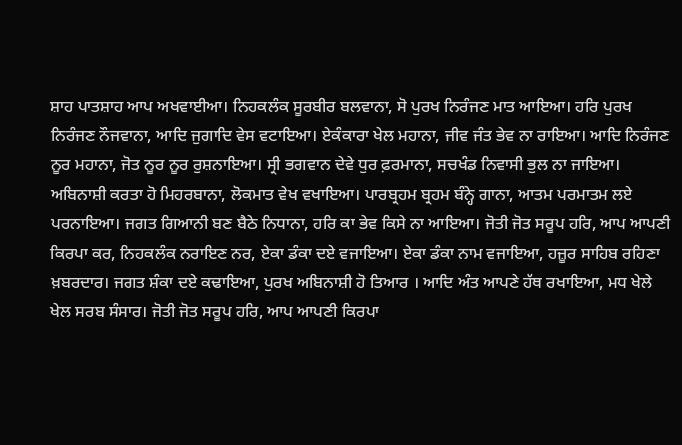ਸ਼ਾਹ ਪਾਤਸ਼ਾਹ ਆਪ ਅਖਵਾਈਆ। ਨਿਹਕਲੰਕ ਸੂਰਬੀਰ ਬਲਵਾਨਾ, ਸੋ ਪੁਰਖ ਨਿਰੰਜਣ ਮਾਤ ਆਇਆ। ਹਰਿ ਪੁਰਖ ਨਿਰੰਜਣ ਨੌਜਵਾਨਾ, ਆਦਿ ਜੁਗਾਦਿ ਵੇਸ ਵਟਾਇਆ। ਏਕੰਕਾਰਾ ਖੇਲ ਮਹਾਨਾ, ਜੀਵ ਜੰਤ ਭੇਵ ਨਾ ਰਾਇਆ। ਆਦਿ ਨਿਰੰਜਣ ਨੂਰ ਮਹਾਨਾ, ਜੋਤ ਨੂਰ ਨੂਰ ਰੁਸ਼ਨਾਇਆ। ਸ੍ਰੀ ਭਗਵਾਨ ਦੇਵੇ ਧੁਰ ਫ਼ਰਮਾਨਾ, ਸਚਖੰਡ ਨਿਵਾਸੀ ਭੁਲ ਨਾ ਜਾਇਆ। ਅਬਿਨਾਸ਼ੀ ਕਰਤਾ ਹੋ ਮਿਹਰਬਾਨਾ, ਲੋਕਮਾਤ ਵੇਖ ਵਖਾਇਆ। ਪਾਰਬ੍ਰਹਮ ਬ੍ਰਹਮ ਬੰਨ੍ਹੇ ਗਾਨਾ, ਆਤਮ ਪਰਮਾਤਮ ਲਏ ਪਰਨਾਇਆ। ਜਗਤ ਗਿਆਨੀ ਬਣ ਬੈਠੇ ਨਿਧਾਨਾ, ਹਰਿ ਕਾ ਭੇਵ ਕਿਸੇ ਨਾ ਆਇਆ। ਜੋਤੀ ਜੋਤ ਸਰੂਪ ਹਰਿ, ਆਪ ਆਪਣੀ ਕਿਰਪਾ ਕਰ, ਨਿਹਕਲੰਕ ਨਰਾਇਣ ਨਰ, ਏਕਾ ਡੰਕਾ ਦਏ ਵਜਾਇਆ। ਏਕਾ ਡੰਕਾ ਨਾਮ ਵਜਾਇਆ, ਹਜ਼ੂਰ ਸਾਹਿਬ ਰਹਿਣਾ ਖ਼ਬਰਦਾਰ। ਜਗਤ ਸ਼ੰਕਾ ਦਏ ਕਢਾਇਆ, ਪੁਰਖ ਅਬਿਨਾਸ਼ੀ ਹੋ ਤਿਆਰ । ਆਦਿ ਅੰਤ ਆਪਣੇ ਹੱਥ ਰਖਾਇਆ, ਮਧ ਖੇਲੇ ਖੇਲ ਸਰਬ ਸੰਸਾਰ। ਜੋਤੀ ਜੋਤ ਸਰੂਪ ਹਰਿ, ਆਪ ਆਪਣੀ ਕਿਰਪਾ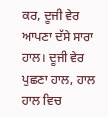ਕਰ, ਦੂਜੀ ਵੇਰ ਆਪਣਾ ਦੱਸੇ ਸਾਰਾ ਹਾਲ। ਦੂਜੀ ਵੇਰ ਪੁਛਣਾ ਹਾਲ, ਹਾਲ ਹਾਲ ਵਿਚ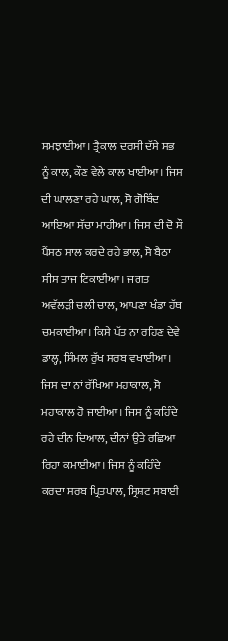ਸਮਝਾਈਆ। ਤ੍ਰੈਕਾਲ ਦਰਸੀ ਦੱਸੇ ਸਭ ਨੂੰ ਕਾਲ, ਕੌਣ ਵੇਲੇ ਕਾਲ ਖਾਈਆ। ਜਿਸ ਦੀ ਘਾਲਣਾ ਰਹੇ ਘਾਲ, ਸੋ ਗੋਬਿੰਦ ਆਇਆ ਸੱਚਾ ਮਾਹੀਆ। ਜਿਸ ਦੀ ਦੋ ਸੌ ਪੈਂਸਠ ਸਾਲ ਕਰਦੇ ਰਹੇ ਭਾਲ, ਸੋ ਬੈਠਾ ਸੀਸ ਤਾਜ ਟਿਕਾਈਆ। ਜਗਤ ਅਵੱਲੜੀ ਚਲੀ ਚਾਲ, ਆਪਣਾ ਖੰਡਾ ਹੱਥ ਚਮਕਾਈਆ। ਕਿਸੇ ਪੱਤ ਨਾ ਰਹਿਣ ਦੇਵੇ ਡਾਲ੍ਹ, ਸਿੰਮਲ ਰੁੱਖ ਸਰਬ ਵਖਾਈਆ। ਜਿਸ ਦਾ ਨਾਂ ਰੱਖਿਆ ਮਹਾਕਾਲ, ਸੋ ਮਹਾਕਾਲ ਹੋ ਜਾਈਆ। ਜਿਸ ਨੂੰ ਕਹਿੰਦੇ ਰਹੇ ਦੀਨ ਦਿਆਲ, ਦੀਨਾਂ ਉਤੇ ਰਛਿਆ ਰਿਹਾ ਕਮਾਈਆ। ਜਿਸ ਨੂੰ ਕਹਿੰਦੇ ਕਰਦਾ ਸਰਬ ਪ੍ਰਿਤਪਾਲ, ਸ੍ਰਿਸ਼ਟ ਸਬਾਈ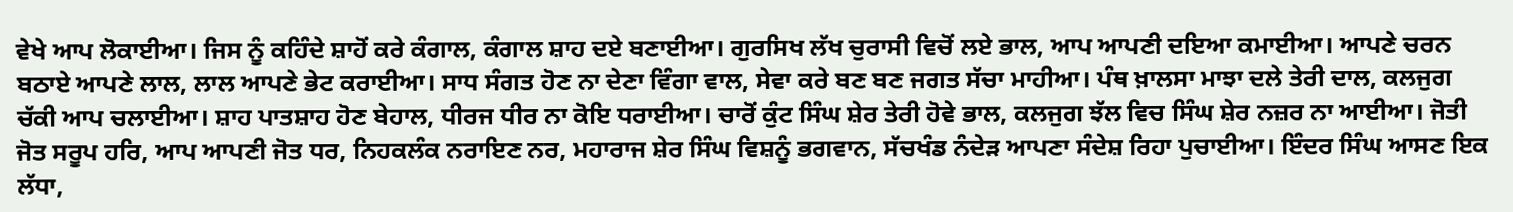ਵੇਖੇ ਆਪ ਲੋਕਾਈਆ। ਜਿਸ ਨੂੰ ਕਹਿੰਦੇ ਸ਼ਾਹੋਂ ਕਰੇ ਕੰਗਾਲ, ਕੰਗਾਲ ਸ਼ਾਹ ਦਏ ਬਣਾਈਆ। ਗੁਰਸਿਖ ਲੱਖ ਚੁਰਾਸੀ ਵਿਚੋਂ ਲਏ ਭਾਲ, ਆਪ ਆਪਣੀ ਦਇਆ ਕਮਾਈਆ। ਆਪਣੇ ਚਰਨ ਬਠਾਏ ਆਪਣੇ ਲਾਲ, ਲਾਲ ਆਪਣੇ ਭੇਟ ਕਰਾਈਆ। ਸਾਧ ਸੰਗਤ ਹੋਣ ਨਾ ਦੇਣਾ ਵਿੰਗਾ ਵਾਲ, ਸੇਵਾ ਕਰੇ ਬਣ ਬਣ ਜਗਤ ਸੱਚਾ ਮਾਹੀਆ। ਪੰਥ ਖ਼ਾਲਸਾ ਮਾਝਾ ਦਲੇ ਤੇਰੀ ਦਾਲ, ਕਲਜੁਗ ਚੱਕੀ ਆਪ ਚਲਾਈਆ। ਸ਼ਾਹ ਪਾਤਸ਼ਾਹ ਹੋਣ ਬੇਹਾਲ, ਧੀਰਜ ਧੀਰ ਨਾ ਕੋਇ ਧਰਾਈਆ। ਚਾਰੋਂ ਕੁੰਟ ਸਿੰਘ ਸ਼ੇਰ ਤੇਰੀ ਹੋਵੇ ਭਾਲ, ਕਲਜੁਗ ਝੱਲ ਵਿਚ ਸਿੰਘ ਸ਼ੇਰ ਨਜ਼ਰ ਨਾ ਆਈਆ। ਜੋਤੀ ਜੋਤ ਸਰੂਪ ਹਰਿ, ਆਪ ਆਪਣੀ ਜੋਤ ਧਰ, ਨਿਹਕਲੰਕ ਨਰਾਇਣ ਨਰ, ਮਹਾਰਾਜ ਸ਼ੇਰ ਸਿੰਘ ਵਿਸ਼ਨੂੰ ਭਗਵਾਨ, ਸੱਚਖੰਡ ਨੰਦੇੜ ਆਪਣਾ ਸੰਦੇਸ਼ ਰਿਹਾ ਪੁਚਾਈਆ। ਇੰਦਰ ਸਿੰਘ ਆਸਣ ਇਕ ਲੱਧਾ,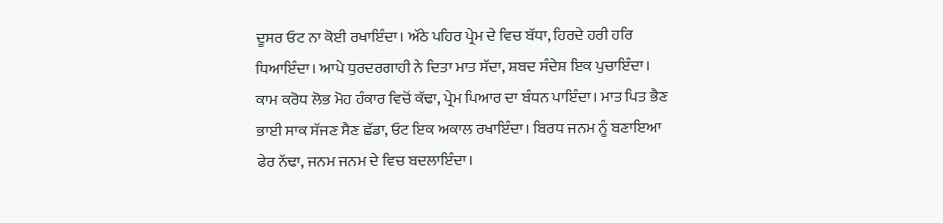ਦੂਸਰ ਓਟ ਨਾ ਕੋਈ ਰਖਾਇੰਦਾ। ਅੱਠੇ ਪਹਿਰ ਪ੍ਰੇਮ ਦੇ ਵਿਚ ਬੱਧਾ, ਹਿਰਦੇ ਹਰੀ ਹਰਿ ਧਿਆਇੰਦਾ। ਆਪੇ ਧੁਰਦਰਗਾਹੀ ਨੇ ਦਿਤਾ ਮਾਤ ਸੱਦਾ, ਸ਼ਬਦ ਸੰਦੇਸ਼ ਇਕ ਪੁਚਾਇੰਦਾ। ਕਾਮ ਕਰੋਧ ਲੋਭ ਮੋਹ ਹੰਕਾਰ ਵਿਚੋਂ ਕੱਢਾ, ਪ੍ਰੇਮ ਪਿਆਰ ਦਾ ਬੰਧਨ ਪਾਇੰਦਾ। ਮਾਤ ਪਿਤ ਭੈਣ ਭਾਈ ਸਾਕ ਸੱਜਣ ਸੈਣ ਛੱਡਾ, ਓਟ ਇਕ ਅਕਾਲ ਰਖਾਇੰਦਾ। ਬਿਰਧ ਜਨਮ ਨੂੰ ਬਣਾਇਆ ਫੇਰ ਨੱਢਾ, ਜਨਮ ਜਨਮ ਦੇ ਵਿਚ ਬਦਲਾਇੰਦਾ।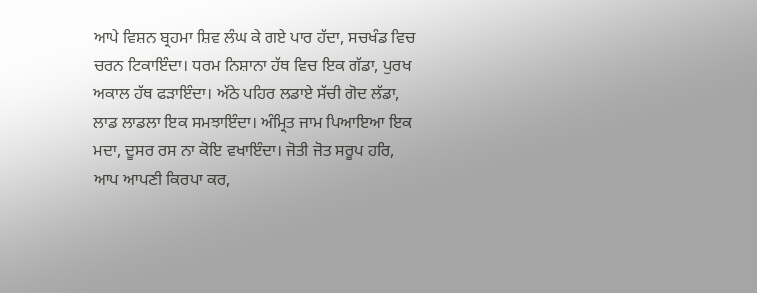ਆਪੇ ਵਿਸ਼ਨ ਬ੍ਰਹਮਾ ਸ਼ਿਵ ਲੰਘ ਕੇ ਗਏ ਪਾਰ ਹੱਦਾ, ਸਚਖੰਡ ਵਿਚ ਚਰਨ ਟਿਕਾਇੰਦਾ। ਧਰਮ ਨਿਸ਼ਾਨਾ ਹੱਥ ਵਿਚ ਇਕ ਗੱਡਾ, ਪੁਰਖ ਅਕਾਲ ਹੱਥ ਫੜਾਇੰਦਾ। ਅੱਠੇ ਪਹਿਰ ਲਡਾਏ ਸੱਚੀ ਗੋਦ ਲੱਡਾ, ਲਾਡ ਲਾਡਲਾ ਇਕ ਸਮਝਾਇੰਦਾ। ਅੰਮ੍ਰਿਤ ਜਾਮ ਪਿਆਇਆ ਇਕ ਮਦਾ, ਦੂਸਰ ਰਸ ਨਾ ਕੋਇ ਵਖਾਇੰਦਾ। ਜੋਤੀ ਜੋਤ ਸਰੂਪ ਹਰਿ, ਆਪ ਆਪਣੀ ਕਿਰਪਾ ਕਰ,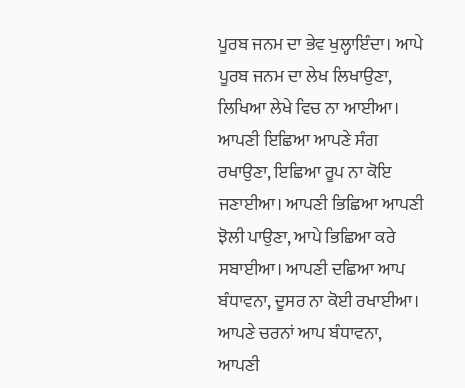ਪੂਰਬ ਜਨਮ ਦਾ ਭੇਵ ਖੁਲ੍ਹਾਇੰਦਾ। ਆਪੇ ਪੂਰਬ ਜਨਮ ਦਾ ਲੇਖ ਲਿਖਾਉਣਾ, ਲਿਖਿਆ ਲੇਖੇ ਵਿਚ ਨਾ ਆਈਆ। ਆਪਣੀ ਇਛਿਆ ਆਪਣੇ ਸੰਗ ਰਖਾਉਣਾ, ਇਛਿਆ ਰੂਪ ਨਾ ਕੋਇ ਜਣਾਈਆ। ਆਪਣੀ ਭਿਛਿਆ ਆਪਣੀ ਝੋਲੀ ਪਾਉਣਾ, ਆਪੇ ਭਿਛਿਆ ਕਰੇ ਸਬਾਈਆ। ਆਪਣੀ ਦਛਿਆ ਆਪ ਬੰਧਾਵਨਾ, ਦੂਸਰ ਨਾ ਕੋਈ ਰਖਾਈਆ। ਆਪਣੇ ਚਰਨਾਂ ਆਪ ਬੰਧਾਵਨਾ, ਆਪਣੀ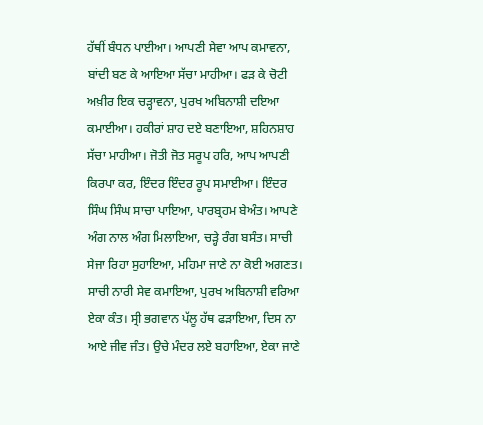ਹੱਥੀਂ ਬੰਧਨ ਪਾਈਆ। ਆਪਣੀ ਸੇਵਾ ਆਪ ਕਮਾਵਨਾ, ਬਾਂਦੀ ਬਣ ਕੇ ਆਇਆ ਸੱਚਾ ਮਾਹੀਆ। ਫੜ ਕੇ ਚੋਟੀ ਅਖ਼ੀਰ ਇਕ ਚੜ੍ਹਾਵਨਾ, ਪੁਰਖ ਅਬਿਨਾਸ਼ੀ ਦਇਆ ਕਮਾਈਆ। ਹਕੀਰਾਂ ਸ਼ਾਹ ਦਏ ਬਣਾਇਆ, ਸ਼ਹਿਨਸ਼ਾਹ ਸੱਚਾ ਮਾਹੀਆ। ਜੋਤੀ ਜੋਤ ਸਰੂਪ ਹਰਿ, ਆਪ ਆਪਣੀ ਕਿਰਪਾ ਕਰ, ਇੰਦਰ ਇੰਦਰ ਰੂਪ ਸਮਾਈਆ। ਇੰਦਰ ਸਿੰਘ ਸਿੰਘ ਸਾਚਾ ਪਾਇਆ, ਪਾਰਬ੍ਰਹਮ ਬੇਅੰਤ। ਆਪਣੇ ਅੰਗ ਨਾਲ ਅੰਗ ਮਿਲਾਇਆ, ਚੜ੍ਹੇ ਰੰਗ ਬਸੰਤ। ਸਾਚੀ ਸੇਜਾ ਰਿਹਾ ਸੁਹਾਇਆ, ਮਹਿਮਾ ਜਾਣੇ ਨਾ ਕੋਈ ਅਗਣਤ। ਸਾਚੀ ਨਾਰੀ ਸੇਵ ਕਮਾਇਆ, ਪੁਰਖ ਅਬਿਨਾਸ਼ੀ ਵਰਿਆ ਏਕਾ ਕੰਤ। ਸ੍ਰੀ ਭਗਵਾਨ ਪੱਲੂ ਹੱਥ ਫੜਾਇਆ, ਦਿਸ ਨਾ ਆਏ ਜੀਵ ਜੰਤ। ਉਚੇ ਮੰਦਰ ਲਏ ਬਹਾਇਆ, ਏਕਾ ਜਾਣੇ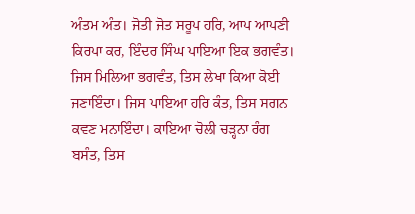ਅੰਤਮ ਅੰਤ। ਜੋਤੀ ਜੋਤ ਸਰੂਪ ਹਰਿ, ਆਪ ਆਪਣੀ ਕਿਰਪਾ ਕਰ, ਇੰਦਰ ਸਿੰਘ ਪਾਇਆ ਇਕ ਭਗਵੰਤ। ਜਿਸ ਮਿਲਿਆ ਭਗਵੰਤ, ਤਿਸ ਲੇਖਾ ਕਿਆ ਕੋਈ ਜਣਾਇੰਦਾ। ਜਿਸ ਪਾਇਆ ਹਰਿ ਕੰਤ, ਤਿਸ ਸਗਨ ਕਵਣ ਮਨਾਇੰਦਾ। ਕਾਇਆ ਚੋਲੀ ਚੜ੍ਹਨਾ ਰੰਗ ਬਸੰਤ, ਤਿਸ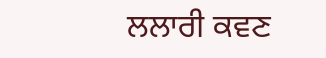ਲਲਾਰੀ ਕਵਣ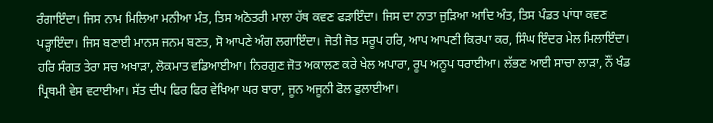ਰੰਗਾਇੰਦਾ। ਜਿਸ ਨਾਮ ਮਿਲਿਆ ਮਨੀਆ ਮੰਤ, ਤਿਸ ਅਠੋਤਰੀ ਮਾਲਾ ਹੱਥ ਕਵਣ ਫੜਾਇੰਦਾ। ਜਿਸ ਦਾ ਨਾਤਾ ਜੁੜਿਆ ਆਦਿ ਅੰਤ, ਤਿਸ ਪੰਡਤ ਪਾਂਧਾ ਕਵਣ ਪੜ੍ਹਾਇੰਦਾ। ਜਿਸ ਬਣਾਈ ਮਾਨਸ ਜਨਮ ਬਣਤ, ਸੋ ਆਪਣੇ ਅੰਗ ਲਗਾਇੰਦਾ। ਜੋਤੀ ਜੋਤ ਸਰੂਪ ਹਰਿ, ਆਪ ਆਪਣੀ ਕਿਰਪਾ ਕਰ, ਸਿੰਘ ਇੰਦਰ ਮੇਲ ਮਿਲਾਇੰਦਾ। ਹਰਿ ਸੰਗਤ ਤੇਰਾ ਸਚ ਅਖਾੜਾ, ਲੋਕਮਾਤ ਵਡਿਆਈਆ। ਨਿਰਗੁਣ ਜੋਤ ਅਕਾਲਣ ਕਰੇ ਖੇਲ ਅਪਾਰਾ, ਰੂਪ ਅਨੂਪ ਧਰਾਈਆ। ਲੱਭਣ ਆਈ ਸਾਚਾ ਲਾੜਾ, ਨੌਂ ਖੰਡ ਪ੍ਰਿਥਮੀ ਵੇਸ ਵਟਾਈਆ। ਸੱਤ ਦੀਪ ਫਿਰ ਫਿਰ ਵੇਖਿਆ ਘਰ ਬਾਰਾ, ਜੂਨ ਅਜੂਨੀ ਫੋਲ ਫੁਲਾਈਆ।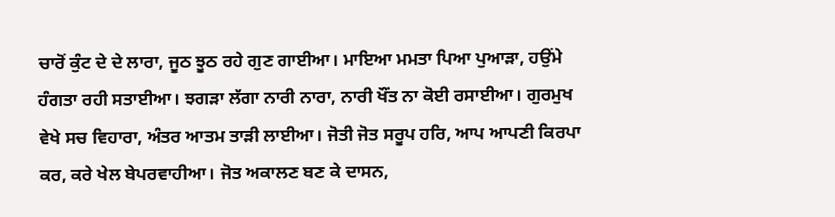ਚਾਰੋਂ ਕੁੰਟ ਦੇ ਦੇ ਲਾਰਾ, ਜੂਠ ਝੂਠ ਰਹੇ ਗੁਣ ਗਾਈਆ। ਮਾਇਆ ਮਮਤਾ ਪਿਆ ਪੁਆੜਾ, ਹਉਂਮੇ ਹੰਗਤਾ ਰਹੀ ਸਤਾਈਆ। ਝਗੜਾ ਲੱਗਾ ਨਾਰੀ ਨਾਰਾ, ਨਾਰੀ ਖੌਂਤ ਨਾ ਕੋਈ ਰਸਾਈਆ। ਗੁਰਮੁਖ ਵੇਖੇ ਸਚ ਵਿਹਾਰਾ, ਅੰਤਰ ਆਤਮ ਤਾੜੀ ਲਾਈਆ। ਜੋਤੀ ਜੋਤ ਸਰੂਪ ਹਰਿ, ਆਪ ਆਪਣੀ ਕਿਰਪਾ ਕਰ, ਕਰੇ ਖੇਲ ਬੇਪਰਵਾਹੀਆ। ਜੋਤ ਅਕਾਲਣ ਬਣ ਕੇ ਦਾਸਨ,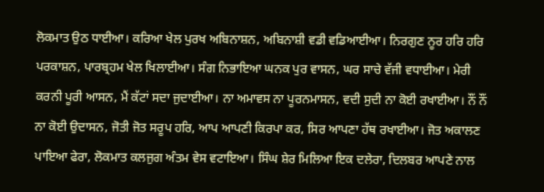ਲੋਕਮਾਤ ਉਠ ਧਾਈਆ। ਕਰਿਆ ਖੇਲ ਪੁਰਖ ਅਬਿਨਾਸ਼ਨ, ਅਬਿਨਾਸ਼ੀ ਵਡੀ ਵਡਿਆਈਆ। ਨਿਰਗੁਣ ਨੂਰ ਹਰਿ ਹਰਿ ਪਰਕਾਸ਼ਨ, ਪਾਰਬ੍ਰਹਮ ਖੇਲ ਖਿਲਾਈਆ। ਸੰਗ ਨਿਭਾਇਆ ਘਨਕ ਪੁਰ ਵਾਸਨ, ਘਰ ਸਾਚੇ ਵੱਜੀ ਵਧਾਈਆ। ਮੇਰੀ ਕਰਨੀ ਪੂਰੀ ਆਸਨ, ਮੈਂ ਕੱਟਾਂ ਸਦਾ ਜੁਦਾਈਆ। ਨਾ ਅਮਾਵਸ ਨਾ ਪੂਰਨਮਾਸਨ, ਵਦੀ ਸੁਦੀ ਨਾ ਕੋਈ ਰਖਾਈਆ। ਨੌਂ ਨੌਂ ਨਾ ਕੋਈ ਉਦਾਸਨ, ਜੋਤੀ ਜੋਤ ਸਰੂਪ ਹਰਿ, ਆਪ ਆਪਣੀ ਕਿਰਪਾ ਕਰ, ਸਿਰ ਆਪਣਾ ਹੱਥ ਰਖਾਈਆ। ਜੋਤ ਅਕਾਲਣ ਪਾਇਆ ਫੇਰਾ, ਲੋਕਮਾਤ ਕਲਜੁਗ ਅੰਤਮ ਵੇਸ ਵਟਾਇਆ। ਸਿੰਘ ਸ਼ੇਰ ਮਿਲਿਆ ਇਕ ਦਲੇਰਾ, ਦਿਲਬਰ ਆਪਣੇ ਨਾਲ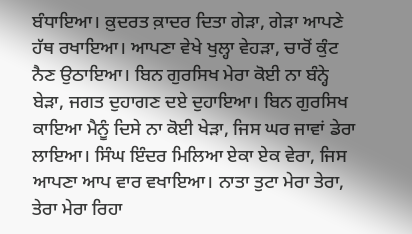ਬੰਧਾਇਆ। ਕ਼ੁਦਰਤ ਕ਼ਾਦਰ ਦਿਤਾ ਗੇੜਾ, ਗੇੜਾ ਆਪਣੇ ਹੱਥ ਰਖਾਇਆ। ਆਪਣਾ ਵੇਖੇ ਖੁਲ੍ਹਾ ਵੇਹੜਾ, ਚਾਰੋਂ ਕੁੰਟ ਨੈਣ ਉਠਾਇਆ। ਬਿਨ ਗੁਰਸਿਖ ਮੇਰਾ ਕੋਈ ਨਾ ਬੰਨ੍ਹੇ ਬੇੜਾ, ਜਗਤ ਦੁਹਾਗਣ ਦਏ ਦੁਹਾਇਆ। ਬਿਨ ਗੁਰਸਿਖ ਕਾਇਆ ਮੈਨੂੰ ਦਿਸੇ ਨਾ ਕੋਈ ਖੇੜਾ, ਜਿਸ ਘਰ ਜਾਵਾਂ ਡੇਰਾ ਲਾਇਆ। ਸਿੰਘ ਇੰਦਰ ਮਿਲਿਆ ਏਕਾ ਏਕ ਵੇਰਾ, ਜਿਸ ਆਪਣਾ ਆਪ ਵਾਰ ਵਖਾਇਆ। ਨਾਤਾ ਤੁਟਾ ਮੇਰਾ ਤੇਰਾ, ਤੇਰਾ ਮੇਰਾ ਰਿਹਾ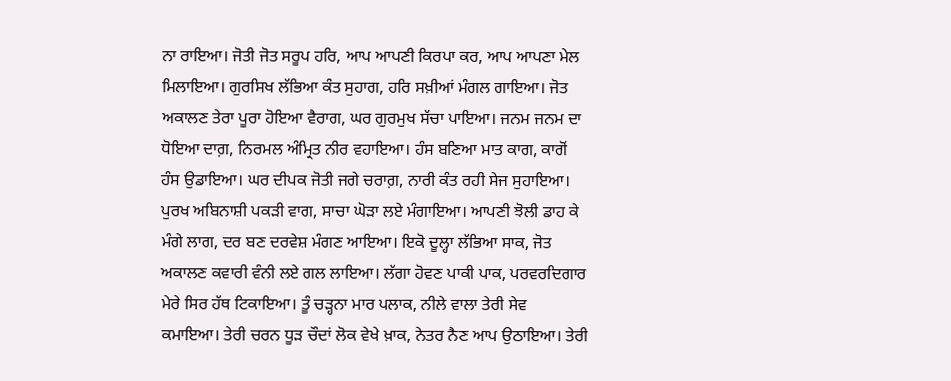ਨਾ ਰਾਇਆ। ਜੋਤੀ ਜੋਤ ਸਰੂਪ ਹਰਿ, ਆਪ ਆਪਣੀ ਕਿਰਪਾ ਕਰ, ਆਪ ਆਪਣਾ ਮੇਲ ਮਿਲਾਇਆ। ਗੁਰਸਿਖ ਲੱਭਿਆ ਕੰਤ ਸੁਹਾਗ, ਹਰਿ ਸਖ਼ੀਆਂ ਮੰਗਲ ਗਾਇਆ। ਜੋਤ ਅਕਾਲਣ ਤੇਰਾ ਪੂਰਾ ਹੋਇਆ ਵੈਰਾਗ, ਘਰ ਗੁਰਮੁਖ ਸੱਚਾ ਪਾਇਆ। ਜਨਮ ਜਨਮ ਦਾ ਧੋਇਆ ਦਾਗ਼, ਨਿਰਮਲ ਅੰਮ੍ਰਿਤ ਨੀਰ ਵਹਾਇਆ। ਹੰਸ ਬਣਿਆ ਮਾਤ ਕਾਗ, ਕਾਗੋਂ ਹੰਸ ਉਡਾਇਆ। ਘਰ ਦੀਪਕ ਜੋਤੀ ਜਗੇ ਚਰਾਗ਼, ਨਾਰੀ ਕੰਤ ਰਹੀ ਸੇਜ ਸੁਹਾਇਆ। ਪੁਰਖ ਅਬਿਨਾਸ਼ੀ ਪਕੜੀ ਵਾਗ, ਸਾਚਾ ਘੋੜਾ ਲਏ ਮੰਗਾਇਆ। ਆਪਣੀ ਝੋਲੀ ਡਾਹ ਕੇ ਮੰਗੇ ਲਾਗ, ਦਰ ਬਣ ਦਰਵੇਸ਼ ਮੰਗਣ ਆਇਆ। ਇਕੋ ਦੂਲ੍ਹਾ ਲੱਭਿਆ ਸਾਕ, ਜੋਤ ਅਕਾਲਣ ਕਵਾਰੀ ਵੰਨੀ ਲਏ ਗਲ ਲਾਇਆ। ਲੱਗਾ ਹੋਵਣ ਪਾਕੀ ਪਾਕ, ਪਰਵਰਦਿਗਾਰ ਮੇਰੇ ਸਿਰ ਹੱਥ ਟਿਕਾਇਆ। ਤੂੰ ਚੜ੍ਹਨਾ ਮਾਰ ਪਲਾਕ, ਨੀਲੇ ਵਾਲਾ ਤੇਰੀ ਸੇਵ ਕਮਾਇਆ। ਤੇਰੀ ਚਰਨ ਧੂੜ ਚੌਦਾਂ ਲੋਕ ਵੇਖੇ ਖ਼ਾਕ, ਨੇਤਰ ਨੈਣ ਆਪ ਉਠਾਇਆ। ਤੇਰੀ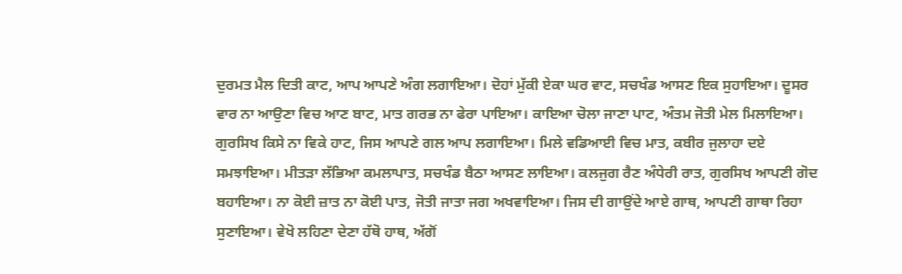ਦੁਰਮਤ ਮੈਲ ਦਿਤੀ ਕਾਟ, ਆਪ ਆਪਣੇ ਅੰਗ ਲਗਾਇਆ। ਦੋਹਾਂ ਮੁੱਕੀ ਏਕਾ ਘਰ ਵਾਟ, ਸਚਖੰਡ ਆਸਣ ਇਕ ਸੁਹਾਇਆ। ਦੂਸਰ ਵਾਰ ਨਾ ਆਉਣਾ ਵਿਚ ਆਣ ਬਾਟ, ਮਾਤ ਗਰਭ ਨਾ ਫੇਰਾ ਪਾਇਆ। ਕਾਇਆ ਚੋਲਾ ਜਾਣਾ ਪਾਟ, ਅੰਤਮ ਜੋਤੀ ਮੇਲ ਮਿਲਾਇਆ। ਗੁਰਸਿਖ ਕਿਸੇ ਨਾ ਵਿਕੇ ਹਾਟ, ਜਿਸ ਆਪਣੇ ਗਲ ਆਪ ਲਗਾਇਆ। ਮਿਲੇ ਵਡਿਆਈ ਵਿਚ ਮਾਤ, ਕਬੀਰ ਜੁਲਾਹਾ ਦਏ ਸਮਝਾਇਆ। ਮੀਤੜਾ ਲੱਭਿਆ ਕਮਲਾਪਾਤ, ਸਚਖੰਡ ਬੈਠਾ ਆਸਣ ਲਾਇਆ। ਕਲਜੁਗ ਰੈਣ ਅੰਧੇਰੀ ਰਾਤ, ਗੁਰਸਿਖ ਆਪਣੀ ਗੋਦ ਬਹਾਇਆ। ਨਾ ਕੋਈ ਜ਼ਾਤ ਨਾ ਕੋਈ ਪਾਤ, ਜੋਤੀ ਜਾਤਾ ਜਗ ਅਖਵਾਇਆ। ਜਿਸ ਦੀ ਗਾਉਂਦੇ ਆਏ ਗਾਥ, ਆਪਣੀ ਗਾਥਾ ਰਿਹਾ ਸੁਣਾਇਆ। ਵੇਖੋ ਲਹਿਣਾ ਦੇਣਾ ਹੱਥੋ ਹਾਥ, ਅੱਗੋਂ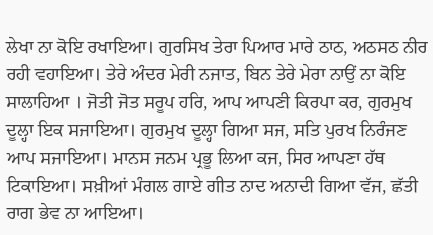ਲੇਖਾ ਨਾ ਕੋਇ ਰਖਾਇਆ। ਗੁਰਸਿਖ ਤੇਰਾ ਪਿਆਰ ਮਾਰੇ ਠਾਠ, ਅਠਸਠ ਨੀਰ ਰਹੀ ਵਹਾਇਆ। ਤੇਰੇ ਅੰਦਰ ਮੇਰੀ ਨਜਾਤ, ਬਿਨ ਤੇਰੇ ਮੇਰਾ ਨਾਉਂ ਨਾ ਕੋਇ ਸਾਲਾਹਿਆ । ਜੋਤੀ ਜੋਤ ਸਰੂਪ ਹਰਿ, ਆਪ ਆਪਣੀ ਕਿਰਪਾ ਕਰ, ਗੁਰਮੁਖ ਦੂਲ੍ਹਾ ਇਕ ਸਜਾਇਆ। ਗੁਰਮੁਖ ਦੂਲ੍ਹਾ ਗਿਆ ਸਜ, ਸਤਿ ਪੁਰਖ ਨਿਰੰਜਣ ਆਪ ਸਜਾਇਆ। ਮਾਨਸ ਜਨਮ ਪ੍ਰਭੂ ਲਿਆ ਕਜ, ਸਿਰ ਆਪਣਾ ਹੱਥ ਟਿਕਾਇਆ। ਸਖ਼ੀਆਂ ਮੰਗਲ ਗਾਏ ਗੀਤ ਨਾਦ ਅਨਾਦੀ ਗਿਆ ਵੱਜ, ਛੱਤੀ ਰਾਗ ਭੇਵ ਨਾ ਆਇਆ।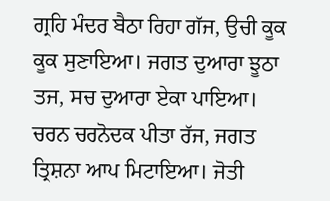ਗ੍ਰਹਿ ਮੰਦਰ ਬੈਠਾ ਰਿਹਾ ਗੱਜ, ਉਚੀ ਕੂਕ ਕੂਕ ਸੁਣਾਇਆ। ਜਗਤ ਦੁਆਰਾ ਝੂਠਾ ਤਜ, ਸਚ ਦੁਆਰਾ ਏਕਾ ਪਾਇਆ। ਚਰਨ ਚਰਨੋਦਕ ਪੀਤਾ ਰੱਜ, ਜਗਤ ਤ੍ਰਿਸ਼ਨਾ ਆਪ ਮਿਟਾਇਆ। ਜੋਤੀ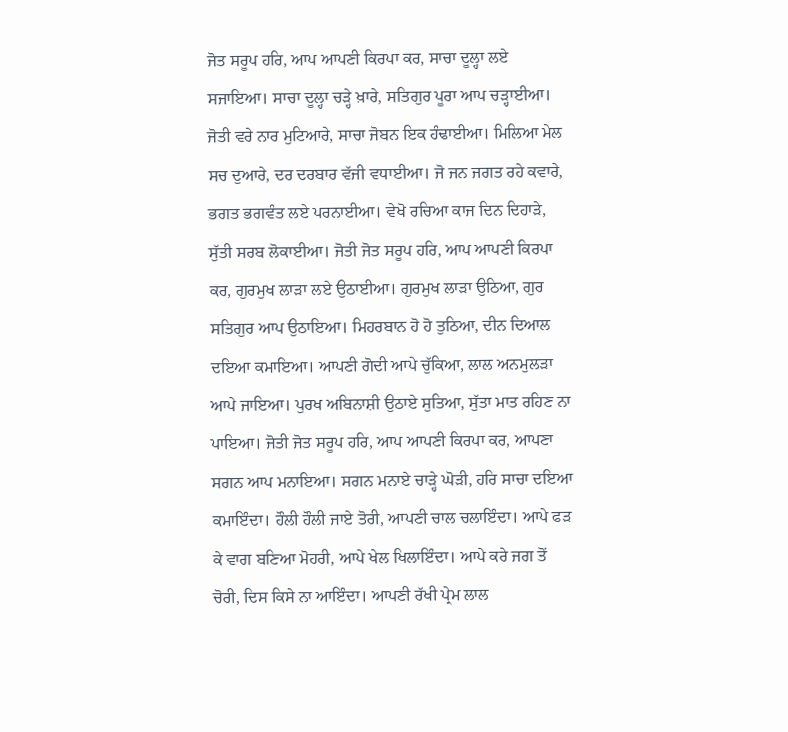ਜੋਤ ਸਰੂਪ ਹਰਿ, ਆਪ ਆਪਣੀ ਕਿਰਪਾ ਕਰ, ਸਾਚਾ ਦੂਲ੍ਹਾ ਲਏ ਸਜਾਇਆ। ਸਾਚਾ ਦੂਲ੍ਹਾ ਚੜ੍ਹੇ ਖ਼ਾਰੇ, ਸਤਿਗੁਰ ਪੂਰਾ ਆਪ ਚੜ੍ਹਾਈਆ। ਜੋਤੀ ਵਰੇ ਨਾਰ ਮੁਟਿਆਰੇ, ਸਾਚਾ ਜੋਬਨ ਇਕ ਹੰਢਾਈਆ। ਮਿਲਿਆ ਮੇਲ ਸਚ ਦੁਆਰੇ, ਦਰ ਦਰਬਾਰ ਵੱਜੀ ਵਧਾਈਆ। ਜੋ ਜਨ ਜਗਤ ਰਹੇ ਕਵਾਰੇ, ਭਗਤ ਭਗਵੰਤ ਲਏ ਪਰਨਾਈਆ। ਵੇਖੋ ਰਚਿਆ ਕਾਜ ਦਿਨ ਦਿਹਾੜੇ, ਸੁੱਤੀ ਸਰਬ ਲੋਕਾਈਆ। ਜੋਤੀ ਜੋਤ ਸਰੂਪ ਹਰਿ, ਆਪ ਆਪਣੀ ਕਿਰਪਾ ਕਰ, ਗੁਰਮੁਖ ਲਾੜਾ ਲਏ ਉਠਾਈਆ। ਗੁਰਮੁਖ ਲਾੜਾ ਉਠਿਆ, ਗੁਰ ਸਤਿਗੁਰ ਆਪ ਉਠਾਇਆ। ਮਿਹਰਬਾਨ ਹੋ ਹੋ ਤੁਠਿਆ, ਦੀਨ ਦਿਆਲ ਦਇਆ ਕਮਾਇਆ। ਆਪਣੀ ਗੋਦੀ ਆਪੇ ਚੁੱਕਿਆ, ਲਾਲ ਅਨਮੁਲੜਾ ਆਪੇ ਜਾਇਆ। ਪੁਰਖ ਅਬਿਨਾਸ਼ੀ ਉਠਾਏ ਸੁਤਿਆ, ਸੁੱਤਾ ਮਾਤ ਰਹਿਣ ਨਾ ਪਾਇਆ। ਜੋਤੀ ਜੋਤ ਸਰੂਪ ਹਰਿ, ਆਪ ਆਪਣੀ ਕਿਰਪਾ ਕਰ, ਆਪਣਾ ਸਗਨ ਆਪ ਮਨਾਇਆ। ਸਗਨ ਮਨਾਏ ਚਾੜ੍ਹੇ ਘੋੜੀ, ਹਰਿ ਸਾਚਾ ਦਇਆ ਕਮਾਇੰਦਾ। ਹੌਲੀ ਹੌਲੀ ਜਾਏ ਤੋਰੀ, ਆਪਣੀ ਚਾਲ ਚਲਾਇੰਦਾ। ਆਪੇ ਫੜ ਕੇ ਵਾਗ ਬਣਿਆ ਮੋਹਰੀ, ਆਪੇ ਖੇਲ ਖਿਲਾਇੰਦਾ। ਆਪੇ ਕਰੇ ਜਗ ਤੋਂ ਚੋਰੀ, ਦਿਸ ਕਿਸੇ ਨਾ ਆਇੰਦਾ। ਆਪਣੀ ਰੱਖੀ ਪ੍ਰੇਮ ਲਾਲ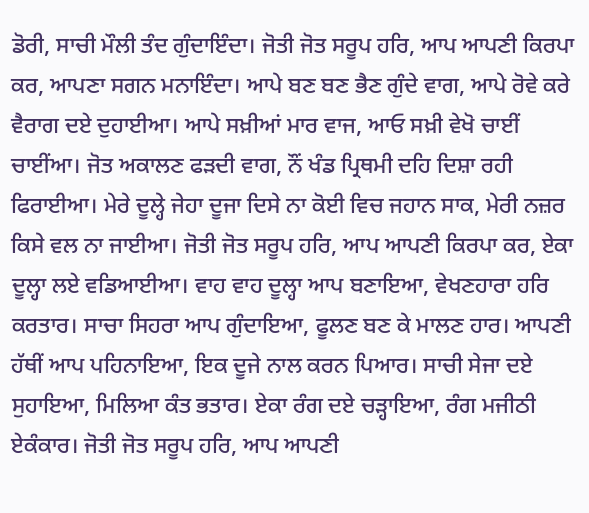ਡੋਰੀ, ਸਾਚੀ ਮੌਲੀ ਤੰਦ ਗੁੰਦਾਇੰਦਾ। ਜੋਤੀ ਜੋਤ ਸਰੂਪ ਹਰਿ, ਆਪ ਆਪਣੀ ਕਿਰਪਾ ਕਰ, ਆਪਣਾ ਸਗਨ ਮਨਾਇੰਦਾ। ਆਪੇ ਬਣ ਬਣ ਭੈਣ ਗੁੰਦੇ ਵਾਗ, ਆਪੇ ਰੋਵੇ ਕਰੇ ਵੈਰਾਗ ਦਏ ਦੁਹਾਈਆ। ਆਪੇ ਸਖ਼ੀਆਂ ਮਾਰ ਵਾਜ, ਆਓ ਸਖ਼ੀ ਵੇਖੋ ਚਾਈਂ ਚਾਈਂਆ। ਜੋਤ ਅਕਾਲਣ ਫੜਦੀ ਵਾਗ, ਨੌਂ ਖੰਡ ਪ੍ਰਿਥਮੀ ਦਹਿ ਦਿਸ਼ਾ ਰਹੀ ਫਿਰਾਈਆ। ਮੇਰੇ ਦੂਲ੍ਹੇ ਜੇਹਾ ਦੂਜਾ ਦਿਸੇ ਨਾ ਕੋਈ ਵਿਚ ਜਹਾਨ ਸਾਕ, ਮੇਰੀ ਨਜ਼ਰ ਕਿਸੇ ਵਲ ਨਾ ਜਾਈਆ। ਜੋਤੀ ਜੋਤ ਸਰੂਪ ਹਰਿ, ਆਪ ਆਪਣੀ ਕਿਰਪਾ ਕਰ, ਏਕਾ ਦੂਲ੍ਹਾ ਲਏ ਵਡਿਆਈਆ। ਵਾਹ ਵਾਹ ਦੂਲ੍ਹਾ ਆਪ ਬਣਾਇਆ, ਵੇਖਣਹਾਰਾ ਹਰਿ ਕਰਤਾਰ। ਸਾਚਾ ਸਿਹਰਾ ਆਪ ਗੁੰਦਾਇਆ, ਫੂਲਣ ਬਣ ਕੇ ਮਾਲਣ ਹਾਰ। ਆਪਣੀ ਹੱਥੀਂ ਆਪ ਪਹਿਨਾਇਆ, ਇਕ ਦੂਜੇ ਨਾਲ ਕਰਨ ਪਿਆਰ। ਸਾਚੀ ਸੇਜਾ ਦਏ ਸੁਹਾਇਆ, ਮਿਲਿਆ ਕੰਤ ਭਤਾਰ। ਏਕਾ ਰੰਗ ਦਏ ਚੜ੍ਹਾਇਆ, ਰੰਗ ਮਜੀਠੀ ਏਕੰਕਾਰ। ਜੋਤੀ ਜੋਤ ਸਰੂਪ ਹਰਿ, ਆਪ ਆਪਣੀ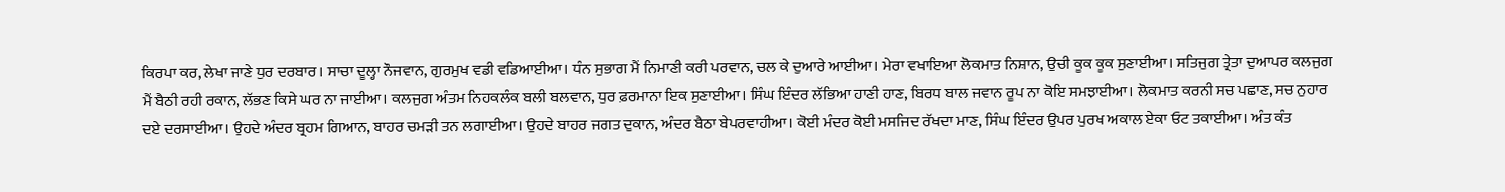ਕਿਰਪਾ ਕਰ, ਲੇਖਾ ਜਾਣੇ ਧੁਰ ਦਰਬਾਰ। ਸਾਚਾ ਦੂਲ੍ਹਾ ਨੌਜਵਾਨ, ਗੁਰਮੁਖ ਵਡੀ ਵਡਿਆਈਆ। ਧੰਨ ਸੁਭਾਗ ਮੈਂ ਨਿਮਾਣੀ ਕਰੀ ਪਰਵਾਨ, ਚਲ ਕੇ ਦੁਆਰੇ ਆਈਆ। ਮੇਰਾ ਵਖਾਇਆ ਲੋਕਮਾਤ ਨਿਸ਼ਾਨ, ਉਚੀ ਕੂਕ ਕੂਕ ਸੁਣਾਈਆ। ਸਤਿਜੁਗ ਤ੍ਰੇਤਾ ਦੁਆਪਰ ਕਲਜੁਗ ਮੈਂ ਬੈਠੀ ਰਹੀ ਰਕਾਨ, ਲੱਭਣ ਕਿਸੇ ਘਰ ਨਾ ਜਾਈਆ। ਕਲਜੁਗ ਅੰਤਮ ਨਿਹਕਲੰਕ ਬਲੀ ਬਲਵਾਨ, ਧੁਰ ਫ਼ਰਮਾਨਾ ਇਕ ਸੁਣਾਈਆ। ਸਿੰਘ ਇੰਦਰ ਲੱਭਿਆ ਹਾਣੀ ਹਾਣ, ਬਿਰਧ ਬਾਲ ਜਵਾਨ ਰੂਪ ਨਾ ਕੋਇ ਸਮਝਾਈਆ। ਲੋਕਮਾਤ ਕਰਨੀ ਸਚ ਪਛਾਣ, ਸਚ ਨੁਹਾਰ ਦਏ ਦਰਸਾਈਆ। ਉਹਦੇ ਅੰਦਰ ਬ੍ਰਹਮ ਗਿਆਨ, ਬਾਹਰ ਚਮੜੀ ਤਨ ਲਗਾਈਆ। ਉਹਦੇ ਬਾਹਰ ਜਗਤ ਦੁਕਾਨ, ਅੰਦਰ ਬੈਠਾ ਬੇਪਰਵਾਹੀਆ। ਕੋਈ ਮੰਦਰ ਕੋਈ ਮਸਜਿਦ ਰੱਖਦਾ ਮਾਣ, ਸਿੰਘ ਇੰਦਰ ਉਪਰ ਪੁਰਖ ਅਕਾਲ ਏਕਾ ਓਟ ਤਕਾਈਆ। ਅੰਤ ਕੰਤ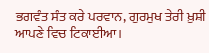ਭਗਵੰਤ ਸੰਤ ਕਰੇ ਪਰਵਾਨ, ਗੁਰਮੁਖ ਤੇਰੀ ਖ਼ੁਸ਼ੀ ਆਪਣੇ ਵਿਚ ਟਿਕਾਈਆ।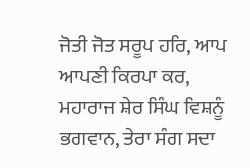ਜੋਤੀ ਜੋਤ ਸਰੂਪ ਹਰਿ, ਆਪ ਆਪਣੀ ਕਿਰਪਾ ਕਰ, ਮਹਾਰਾਜ ਸ਼ੇਰ ਸਿੰਘ ਵਿਸ਼ਨੂੰ ਭਗਵਾਨ, ਤੇਰਾ ਸੰਗ ਸਦਾ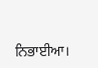ਨਿਭਾਈਆ।